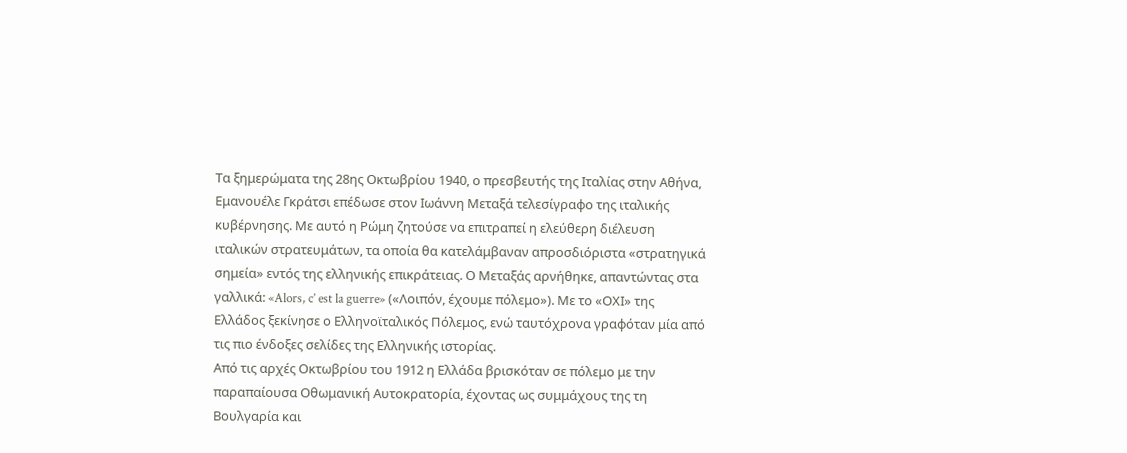Τα ξημερώματα της 28ης Οκτωβρίου 1940, ο πρεσβευτής της Ιταλίας στην Αθήνα, Εμανουέλε Γκράτσι επέδωσε στον Ιωάννη Μεταξά τελεσίγραφο της ιταλικής κυβέρνησης. Με αυτό η Ρώμη ζητούσε να επιτραπεί η ελεύθερη διέλευση ιταλικών στρατευμάτων, τα οποία θα κατελάμβαναν απροσδιόριστα «στρατηγικά σημεία» εντός της ελληνικής επικράτειας. Ο Μεταξάς αρνήθηκε, απαντώντας στα γαλλικά: «Alors, c’ est la guerre» («Λοιπόν, έχουμε πόλεμο»). Με το «ΟΧΙ» της Ελλάδος ξεκίνησε ο Ελληνοϊταλικός Πόλεμος, ενώ ταυτόχρονα γραφόταν μία από τις πιο ένδοξες σελίδες της Ελληνικής ιστορίας.
Από τις αρχές Οκτωβρίου του 1912 η Ελλάδα βρισκόταν σε πόλεμο με την παραπαίουσα Οθωμανική Αυτοκρατορία, έχοντας ως συμμάχους της τη Βουλγαρία και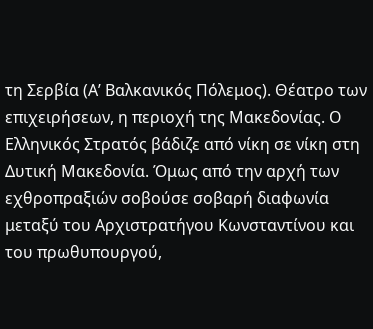τη Σερβία (Α’ Βαλκανικός Πόλεμος). Θέατρο των επιχειρήσεων, η περιοχή της Μακεδονίας. Ο Ελληνικός Στρατός βάδιζε από νίκη σε νίκη στη Δυτική Μακεδονία. Όμως από την αρχή των εχθροπραξιών σοβούσε σοβαρή διαφωνία μεταξύ του Αρχιστρατήγου Κωνσταντίνου και του πρωθυπουργού,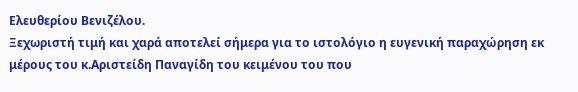Ελευθερίου Βενιζέλου.
Ξεχωριστή τιμή και χαρά αποτελεί σήμερα για το ιστολόγιο η ευγενική παραχώρηση εκ μέρους του κ.Αριστείδη Παναγίδη του κειμένου του που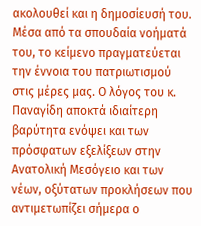ακολουθεί και η δημοσίευσή του. Μέσα από τα σπουδαία νοήματά του, το κείμενο πραγματεύεται την έννοια του πατριωτισμού στις μέρες μας. Ο λόγος του κ. Παναγίδη αποκτά ιδιαίτερη βαρύτητα ενόψει και των πρόσφατων εξελίξεων στην Ανατολική Μεσόγειο και των νέων, οξύτατων προκλήσεων που αντιμετωπίζει σήμερα ο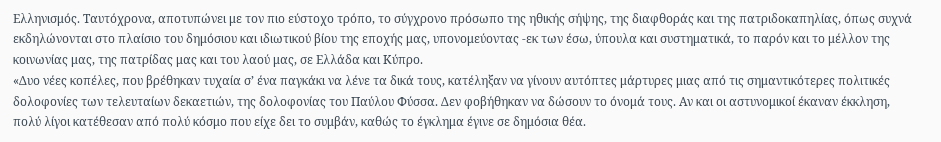Ελληνισμός. Ταυτόχρονα, αποτυπώνει με τον πιο εύστοχο τρόπο, το σύγχρονο πρόσωπο της ηθικής σήψης, της διαφθοράς και της πατριδοκαπηλίας, όπως συχνά εκδηλώνονται στο πλαίσιο του δημόσιου και ιδιωτικού βίου της εποχής μας, υπονομεύοντας -εκ των έσω, ύπουλα και συστηματικά, το παρόν και το μέλλον της κοινωνίας μας, της πατρίδας μας και του λαού μας, σε Ελλάδα και Κύπρο.
«Δυο νέες κοπέλες, που βρέθηκαν τυχαία σ’ ένα παγκάκι να λένε τα δικά τους, κατέληξαν να γίνουν αυτόπτες μάρτυρες μιας από τις σημαντικότερες πολιτικές δολοφονίες των τελευταίων δεκαετιών, της δολοφονίας του Παύλου Φύσσα. Δεν φοβήθηκαν να δώσουν το όνομά τους. Αν και οι αστυνομικοί έκαναν έκκληση, πολύ λίγοι κατέθεσαν από πολύ κόσμο που είχε δει το συμβάν, καθώς το έγκλημα έγινε σε δημόσια θέα.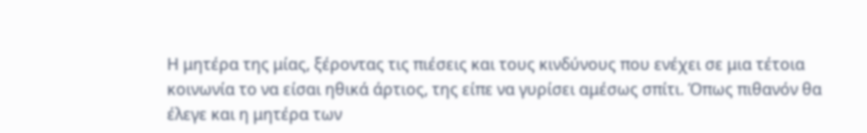Η μητέρα της μίας, ξέροντας τις πιέσεις και τους κινδύνους που ενέχει σε μια τέτοια κοινωνία το να είσαι ηθικά άρτιος, της είπε να γυρίσει αμέσως σπίτι. Όπως πιθανόν θα έλεγε και η μητέρα των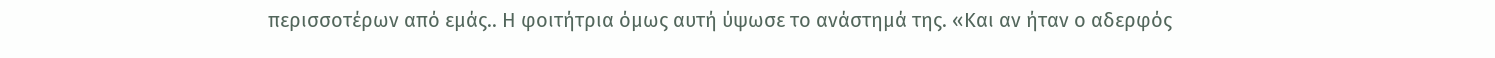περισσοτέρων από εμάς.. Η φοιτήτρια όμως αυτή ύψωσε το ανάστημά της. «Και αν ήταν ο αδερφός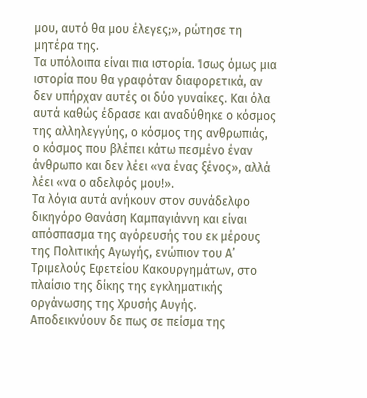μου, αυτό θα μου έλεγες;», ρώτησε τη μητέρα της.
Τα υπόλοιπα είναι πια ιστορία. Ίσως όμως μια ιστορία που θα γραφόταν διαφορετικά, αν δεν υπήρχαν αυτές οι δύο γυναίκες. Και όλα αυτά καθώς έδρασε και αναδύθηκε ο κόσμος της αλληλεγγύης, ο κόσμος της ανθρωπιάς, ο κόσμος που βλέπει κάτω πεσμένο έναν άνθρωπο και δεν λέει «να ένας ξένος», αλλά λέει «να ο αδελφός μου!».
Τα λόγια αυτά ανήκουν στον συνάδελφο δικηγόρο Θανάση Καμπαγιάννη και είναι απόσπασμα της αγόρευσής του εκ μέρους της Πολιτικής Αγωγής, ενώπιον του Α’ Τριμελούς Εφετείου Κακουργημάτων, στο πλαίσιο της δίκης της εγκληματικής οργάνωσης της Χρυσής Αυγής.
Αποδεικνύουν δε πως σε πείσμα της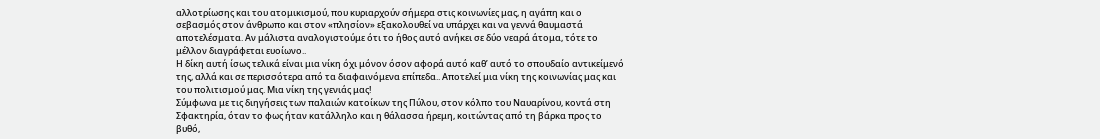αλλοτρίωσης και του ατομικισμού, που κυριαρχούν σήμερα στις κοινωνίες μας, η αγάπη και ο σεβασμός στον άνθρωπο και στον «πλησίον» εξακολουθεί να υπάρχει και να γεννά θαυμαστά αποτελέσματα. Αν μάλιστα αναλογιστούμε ότι το ήθος αυτό ανήκει σε δύο νεαρά άτομα, τότε το μέλλον διαγράφεται ευοίωνο..
Η δίκη αυτή ίσως τελικά είναι μια νίκη όχι μόνον όσον αφορά αυτό καθ’ αυτό το σπουδαίο αντικείμενό της, αλλά και σε περισσότερα από τα διαφαινόμενα επίπεδα.. Αποτελεί μια νίκη της κοινωνίας μας και του πολιτισμού μας. Μια νίκη της γενιάς μας!
Σύμφωνα με τις διηγήσεις των παλαιών κατοίκων της Πύλου, στον κόλπο του Ναυαρίνου, κοντά στη Σφακτηρία, όταν το φως ήταν κατάλληλο και η θάλασσα ήρεμη, κοιτώντας από τη βάρκα προς το βυθό,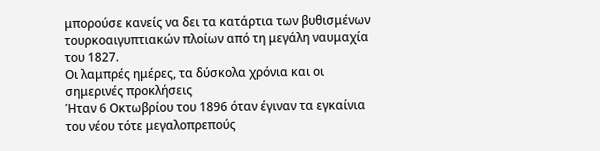μπορούσε κανείς να δει τα κατάρτια των βυθισμένων τουρκοαιγυπτιακών πλοίων από τη μεγάλη ναυμαχία του 1827.
Οι λαμπρές ημέρες, τα δύσκολα χρόνια και οι σημερινές προκλήσεις
Ήταν 6 Οκτωβρίου του 1896 όταν έγιναν τα εγκαίνια του νέου τότε μεγαλοπρεπούς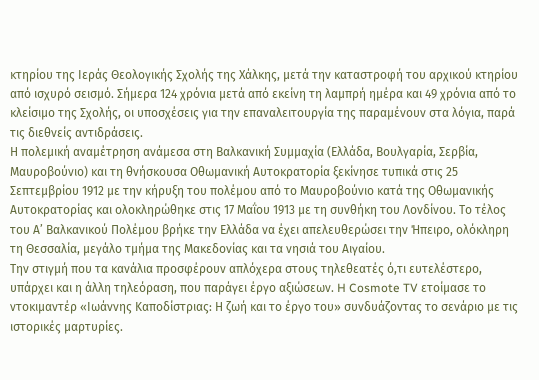κτηρίου της Ιεράς Θεολογικής Σχολής της Χάλκης, μετά την καταστροφή του αρχικού κτηρίου από ισχυρό σεισμό. Σήμερα 124 χρόνια μετά από εκείνη τη λαμπρή ημέρα και 49 χρόνια από το κλείσιμο της Σχολής, οι υποσχέσεις για την επαναλειτουργία της παραμένουν στα λόγια, παρά τις διεθνείς αντιδράσεις.
Η πολεμική αναμέτρηση ανάμεσα στη Βαλκανική Συμμαχία (Ελλάδα, Βουλγαρία, Σερβία, Μαυροβούνιο) και τη θνήσκουσα Οθωμανική Αυτοκρατορία ξεκίνησε τυπικά στις 25 Σεπτεμβρίου 1912 με την κήρυξη του πολέμου από το Μαυροβούνιο κατά της Οθωμανικής Αυτοκρατορίας και ολοκληρώθηκε στις 17 Μαΐου 1913 με τη συνθήκη του Λονδίνου. Το τέλος του Α’ Βαλκανικού Πολέμου βρήκε την Ελλάδα να έχει απελευθερώσει την Ήπειρο, ολόκληρη τη Θεσσαλία, μεγάλο τμήμα της Μακεδονίας και τα νησιά του Αιγαίου.
Την στιγμή που τα κανάλια προσφέρουν απλόχερα στους τηλεθεατές ό,τι ευτελέστερο, υπάρχει και η άλλη τηλεόραση, που παράγει έργο αξιώσεων. H Cosmote TV ετοίμασε το ντοκιμαντέρ «Ιωάννης Καποδίστριας: Η ζωή και το έργο του» συνδυάζοντας το σενάριο με τις ιστορικές μαρτυρίες.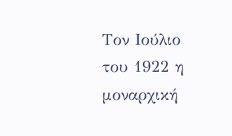Τον Ιούλιο του 1922 η μοναρχική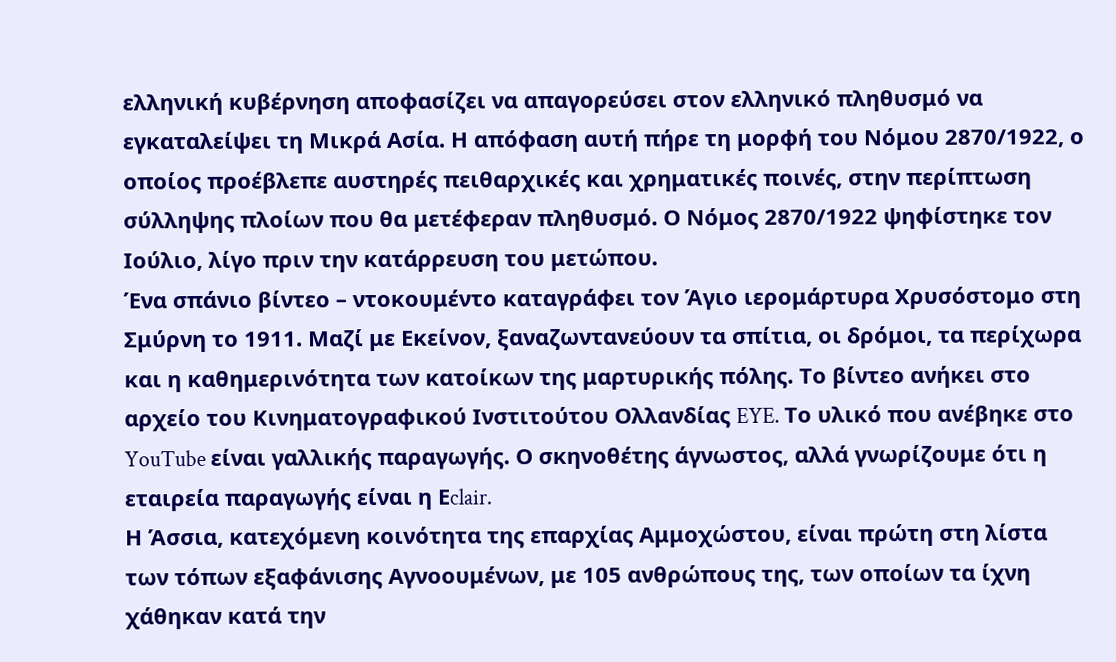ελληνική κυβέρνηση αποφασίζει να απαγορεύσει στον ελληνικό πληθυσμό να εγκαταλείψει τη Μικρά Ασία. Η απόφαση αυτή πήρε τη μορφή του Νόμου 2870/1922, ο οποίος προέβλεπε αυστηρές πειθαρχικές και χρηματικές ποινές, στην περίπτωση σύλληψης πλοίων που θα μετέφεραν πληθυσμό. Ο Νόμος 2870/1922 ψηφίστηκε τον Ιούλιο, λίγο πριν την κατάρρευση του μετώπου.
Ένα σπάνιο βίντεο – ντοκουμέντο καταγράφει τον Άγιο ιερομάρτυρα Χρυσόστομο στη Σμύρνη το 1911. Μαζί με Εκείνον, ξαναζωντανεύουν τα σπίτια, οι δρόμοι, τα περίχωρα και η καθημερινότητα των κατοίκων της μαρτυρικής πόλης. Το βίντεο ανήκει στο αρχείο του Κινηματογραφικού Ινστιτούτου Ολλανδίας EYE. Το υλικό που ανέβηκε στο YouTube είναι γαλλικής παραγωγής. Ο σκηνοθέτης άγνωστος, αλλά γνωρίζουμε ότι η εταιρεία παραγωγής είναι η Εclair.
Η Άσσια, κατεχόμενη κοινότητα της επαρχίας Αμμοχώστου, είναι πρώτη στη λίστα των τόπων εξαφάνισης Αγνοουμένων, με 105 ανθρώπους της, των οποίων τα ίχνη χάθηκαν κατά την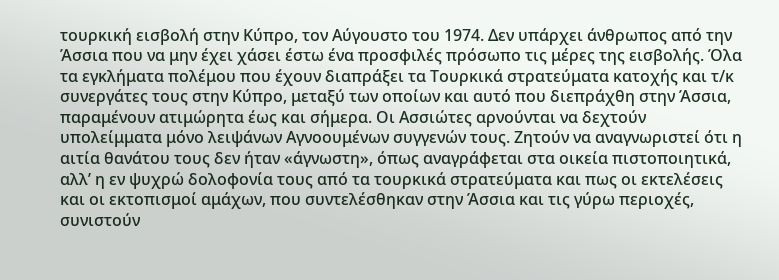τουρκική εισβολή στην Κύπρο, τον Αύγουστο του 1974. Δεν υπάρχει άνθρωπος από την Άσσια που να μην έχει χάσει έστω ένα προσφιλές πρόσωπο τις μέρες της εισβολής. Όλα τα εγκλήματα πολέμου που έχουν διαπράξει τα Τουρκικά στρατεύματα κατοχής και τ/κ συνεργάτες τους στην Κύπρο, μεταξύ των οποίων και αυτό που διεπράχθη στην Άσσια, παραμένουν ατιμώρητα έως και σήμερα. Οι Ασσιώτες αρνούνται να δεχτούν υπολείμματα μόνο λειψάνων Αγνοουμένων συγγενών τους. Ζητούν να αναγνωριστεί ότι η αιτία θανάτου τους δεν ήταν «άγνωστη», όπως αναγράφεται στα οικεία πιστοποιητικά, αλλ’ η εν ψυχρώ δολοφονία τους από τα τουρκικά στρατεύματα και πως οι εκτελέσεις και οι εκτοπισμοί αμάχων, που συντελέσθηκαν στην Άσσια και τις γύρω περιοχές, συνιστούν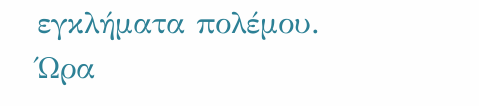εγκλήματα πολέμου.
Ώρα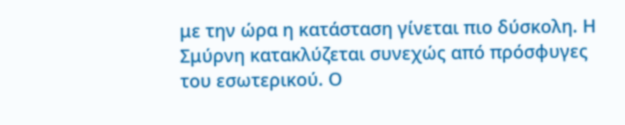με την ώρα η κατάσταση γίνεται πιο δύσκολη. Η Σμύρνη κατακλύζεται συνεχώς από πρόσφυγες του εσωτερικού. Ο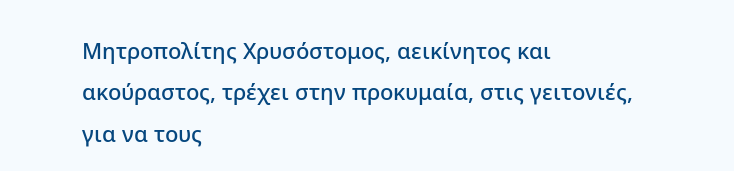Μητροπολίτης Χρυσόστομος, αεικίνητος και ακούραστος, τρέχει στην προκυμαία, στις γειτονιές, για να τους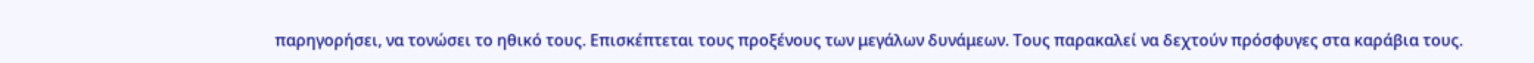παρηγορήσει, να τονώσει το ηθικό τους. Επισκέπτεται τους προξένους των μεγάλων δυνάμεων. Τους παρακαλεί να δεχτούν πρόσφυγες στα καράβια τους.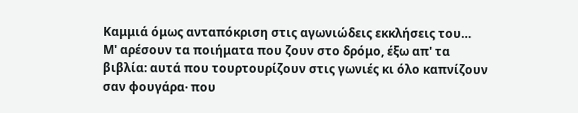Καμμιά όμως ανταπόκριση στις αγωνιώδεις εκκλήσεις του…
Μ' αρέσουν τα ποιήματα που ζουν στο δρόμο, έξω απ' τα βιβλία: αυτά που τουρτουρίζουν στις γωνιές κι όλο καπνίζουν σαν φουγάρα· που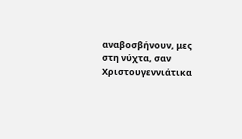αναβοσβήνουν, μες στη νύχτα, σαν Χριστουγεννιάτικα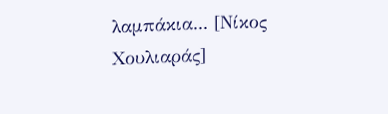λαμπάκια... [Νίκος Χουλιαράς]